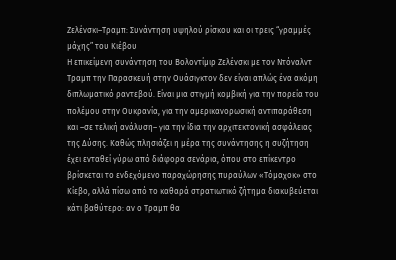Ζελένσκι–Τραμπ: Συνάντηση υψηλού ρίσκου και οι τρεις “γραμμές μάχης” του Κιέβου
Η επικείμενη συνάντηση του Βολοντίμιρ Ζελένσκι με τον Ντόναλντ Τραμπ την Παρασκευή στην Ουάσιγκτον δεν είναι απλώς ένα ακόμη διπλωματικό ραντεβού. Είναι μια στιγμή κομβική για την πορεία του πολέμου στην Ουκρανία, για την αμερικανορωσική αντιπαράθεση και –σε τελική ανάλυση– για την ίδια την αρχιτεκτονική ασφάλειας της Δύσης. Καθώς πλησιάζει η μέρα της συνάντησης η συζήτηση έχει ενταθεί γύρω από διάφορα σενάρια, όπου στο επίκεντρο βρίσκεται το ενδεχόμενο παραχώρησης πυραύλων «Τόμαχοκ» στο Κίεβο, αλλά πίσω από το καθαρά στρατιωτικό ζήτημα διακυβεύεται κάτι βαθύτερο: αν ο Τραμπ θα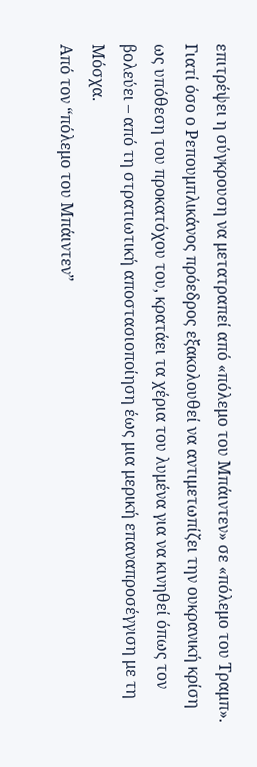επιτρέψει η σύγκρουση να μετατραπεί από «πόλεμο του Μπάιντεν» σε «πόλεμο του Τραμπ».
Γιατί όσο ο Ρεπουμπλικάνος πρόεδρος εξακολουθεί να αντιμετωπίζει την ουκρανική κρίση ως υπόθεση του προκατόχου του, κρατάει τα χέρια του λυμένα για να κινηθεί όπως τον βολεύει – από τη στρατιωτική αποστασιοποίηση έως μια μερική επαναπροσέγγιση με τη Μόσχα.
Από τον “πόλεμο του Μπάιντεν”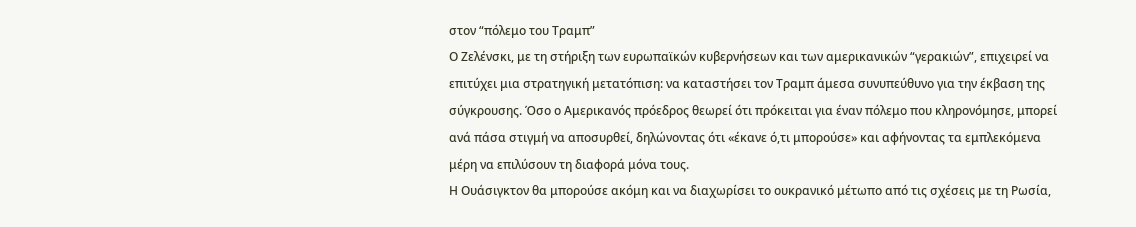στον “πόλεμο του Τραμπ”
Ο Ζελένσκι, με τη στήριξη των ευρωπαϊκών κυβερνήσεων και των αμερικανικών “γερακιών”, επιχειρεί να επιτύχει μια στρατηγική μετατόπιση: να καταστήσει τον Τραμπ άμεσα συνυπεύθυνο για την έκβαση της σύγκρουσης. Όσο ο Αμερικανός πρόεδρος θεωρεί ότι πρόκειται για έναν πόλεμο που κληρονόμησε, μπορεί ανά πάσα στιγμή να αποσυρθεί, δηλώνοντας ότι «έκανε ό,τι μπορούσε» και αφήνοντας τα εμπλεκόμενα μέρη να επιλύσουν τη διαφορά μόνα τους.
Η Ουάσιγκτον θα μπορούσε ακόμη και να διαχωρίσει το ουκρανικό μέτωπο από τις σχέσεις με τη Ρωσία,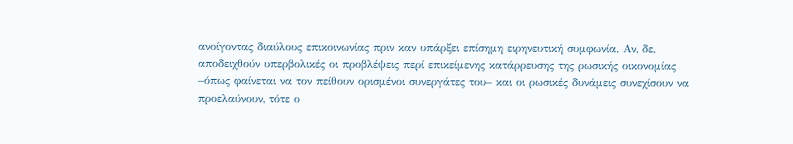ανοίγοντας διαύλους επικοινωνίας πριν καν υπάρξει επίσημη ειρηνευτική συμφωνία. Αν, δε, αποδειχθούν υπερβολικές οι προβλέψεις περί επικείμενης κατάρρευσης της ρωσικής οικονομίας –όπως φαίνεται να τον πείθουν ορισμένοι συνεργάτες του– και οι ρωσικές δυνάμεις συνεχίσουν να προελαύνουν, τότε ο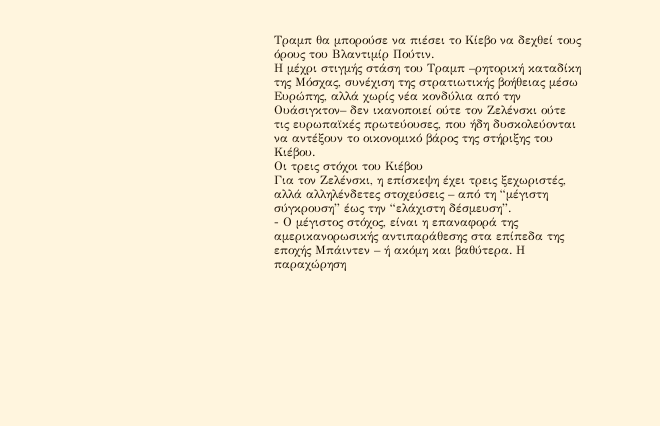Τραμπ θα μπορούσε να πιέσει το Κίεβο να δεχθεί τους όρους του Βλαντιμίρ Πούτιν.
Η μέχρι στιγμής στάση του Τραμπ –ρητορική καταδίκη της Μόσχας, συνέχιση της στρατιωτικής βοήθειας μέσω Ευρώπης, αλλά χωρίς νέα κονδύλια από την Ουάσιγκτον– δεν ικανοποιεί ούτε τον Ζελένσκι ούτε τις ευρωπαϊκές πρωτεύουσες, που ήδη δυσκολεύονται να αντέξουν το οικονομικό βάρος της στήριξης του Κιέβου.
Οι τρεις στόχοι του Κιέβου
Για τον Ζελένσκι, η επίσκεψη έχει τρεις ξεχωριστές, αλλά αλληλένδετες στοχεύσεις – από τη “μέγιστη σύγκρουση” έως την “ελάχιστη δέσμευση”.
- Ο μέγιστος στόχος, είναι η επαναφορά της αμερικανορωσικής αντιπαράθεσης στα επίπεδα της εποχής Μπάιντεν – ή ακόμη και βαθύτερα. Η παραχώρηση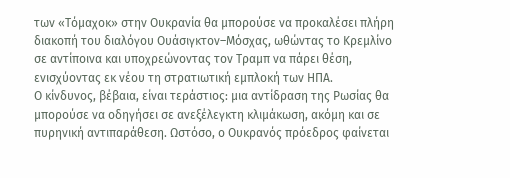των «Τόμαχοκ» στην Ουκρανία θα μπορούσε να προκαλέσει πλήρη διακοπή του διαλόγου Ουάσιγκτον–Μόσχας, ωθώντας το Κρεμλίνο σε αντίποινα και υποχρεώνοντας τον Τραμπ να πάρει θέση, ενισχύοντας εκ νέου τη στρατιωτική εμπλοκή των ΗΠΑ.
Ο κίνδυνος, βέβαια, είναι τεράστιος: μια αντίδραση της Ρωσίας θα μπορούσε να οδηγήσει σε ανεξέλεγκτη κλιμάκωση, ακόμη και σε πυρηνική αντιπαράθεση. Ωστόσο, ο Ουκρανός πρόεδρος φαίνεται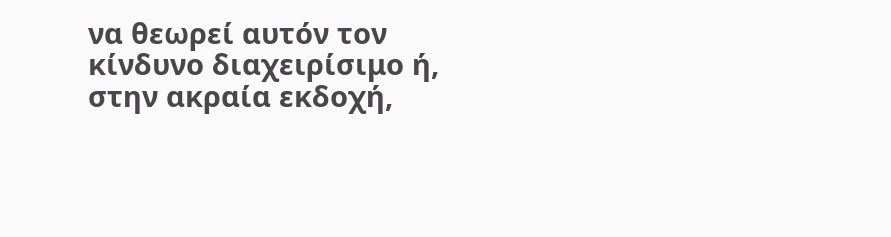να θεωρεί αυτόν τον κίνδυνο διαχειρίσιμο ή, στην ακραία εκδοχή,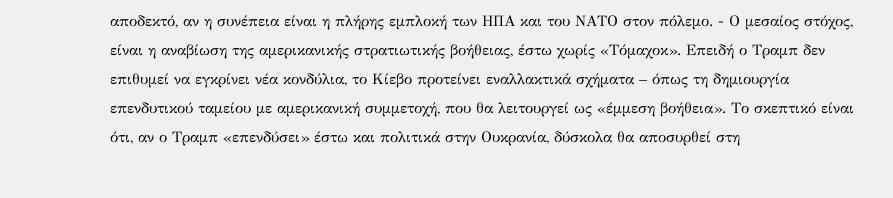αποδεκτό, αν η συνέπεια είναι η πλήρης εμπλοκή των ΗΠΑ και του ΝΑΤΟ στον πόλεμο. - Ο μεσαίος στόχος, είναι η αναβίωση της αμερικανικής στρατιωτικής βοήθειας, έστω χωρίς «Τόμαχοκ». Επειδή ο Τραμπ δεν επιθυμεί να εγκρίνει νέα κονδύλια, το Κίεβο προτείνει εναλλακτικά σχήματα – όπως τη δημιουργία επενδυτικού ταμείου με αμερικανική συμμετοχή, που θα λειτουργεί ως «έμμεση βοήθεια». Το σκεπτικό είναι ότι, αν ο Τραμπ «επενδύσει» έστω και πολιτικά στην Ουκρανία, δύσκολα θα αποσυρθεί στη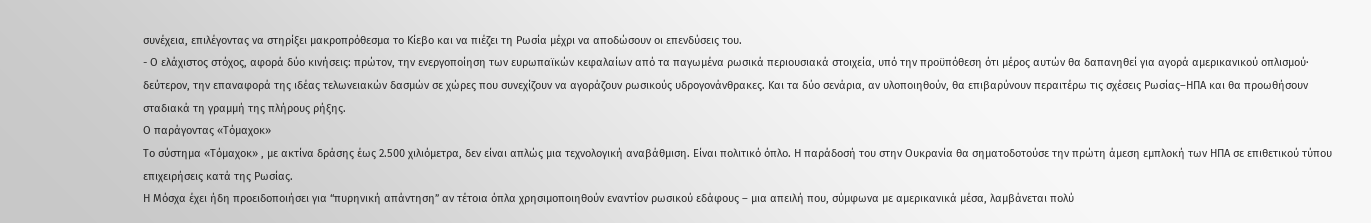συνέχεια, επιλέγοντας να στηρίξει μακροπρόθεσμα το Κίεβο και να πιέζει τη Ρωσία μέχρι να αποδώσουν οι επενδύσεις του.
- Ο ελάχιστος στόχος, αφορά δύο κινήσεις: πρώτον, την ενεργοποίηση των ευρωπαϊκών κεφαλαίων από τα παγωμένα ρωσικά περιουσιακά στοιχεία, υπό την προϋπόθεση ότι μέρος αυτών θα δαπανηθεί για αγορά αμερικανικού οπλισμού· δεύτερον, την επαναφορά της ιδέας τελωνειακών δασμών σε χώρες που συνεχίζουν να αγοράζουν ρωσικούς υδρογονάνθρακες. Και τα δύο σενάρια, αν υλοποιηθούν, θα επιβαρύνουν περαιτέρω τις σχέσεις Ρωσίας–ΗΠΑ και θα προωθήσουν σταδιακά τη γραμμή της πλήρους ρήξης.
Ο παράγοντας «Τόμαχοκ»
Το σύστημα «Τόμαχοκ» , με ακτίνα δράσης έως 2.500 χιλιόμετρα, δεν είναι απλώς μια τεχνολογική αναβάθμιση. Είναι πολιτικό όπλο. Η παράδοσή του στην Ουκρανία θα σηματοδοτούσε την πρώτη άμεση εμπλοκή των ΗΠΑ σε επιθετικού τύπου επιχειρήσεις κατά της Ρωσίας.
Η Μόσχα έχει ήδη προειδοποιήσει για “πυρηνική απάντηση” αν τέτοια όπλα χρησιμοποιηθούν εναντίον ρωσικού εδάφους – μια απειλή που, σύμφωνα με αμερικανικά μέσα, λαμβάνεται πολύ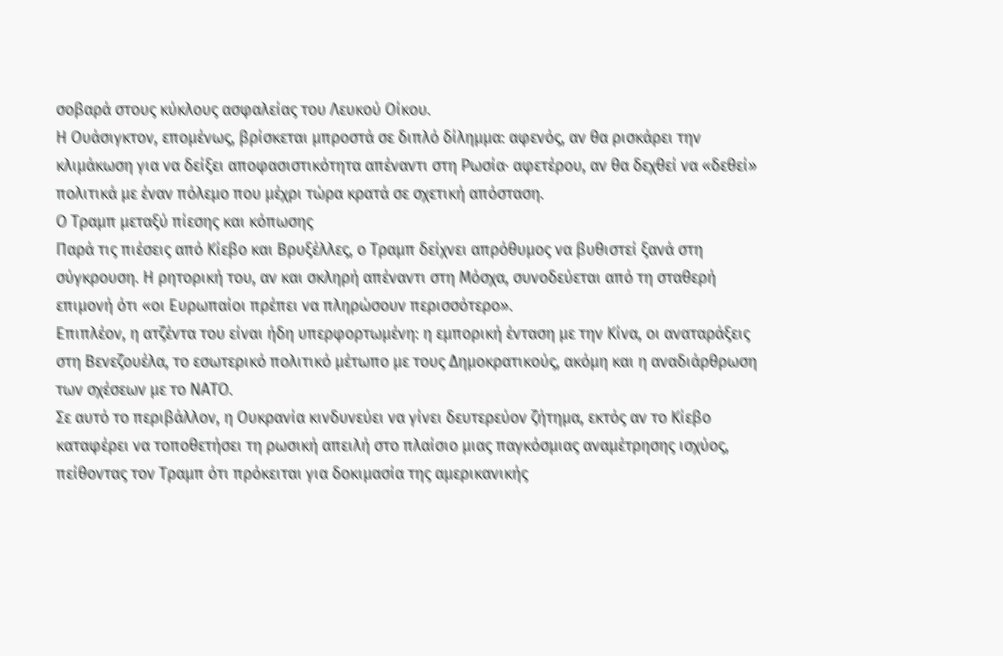σοβαρά στους κύκλους ασφαλείας του Λευκού Οίκου.
Η Ουάσιγκτον, επομένως, βρίσκεται μπροστά σε διπλό δίλημμα: αφενός, αν θα ρισκάρει την κλιμάκωση για να δείξει αποφασιστικότητα απέναντι στη Ρωσία· αφετέρου, αν θα δεχθεί να «δεθεί» πολιτικά με έναν πόλεμο που μέχρι τώρα κρατά σε σχετική απόσταση.
Ο Τραμπ μεταξύ πίεσης και κόπωσης
Παρά τις πιέσεις από Κίεβο και Βρυξέλλες, ο Τραμπ δείχνει απρόθυμος να βυθιστεί ξανά στη σύγκρουση. Η ρητορική του, αν και σκληρή απέναντι στη Μόσχα, συνοδεύεται από τη σταθερή επιμονή ότι «οι Ευρωπαίοι πρέπει να πληρώσουν περισσότερο».
Επιπλέον, η ατζέντα του είναι ήδη υπερφορτωμένη: η εμπορική ένταση με την Κίνα, οι αναταράξεις στη Βενεζουέλα, το εσωτερικό πολιτικό μέτωπο με τους Δημοκρατικούς, ακόμη και η αναδιάρθρωση των σχέσεων με το ΝΑΤΟ.
Σε αυτό το περιβάλλον, η Ουκρανία κινδυνεύει να γίνει δευτερεύον ζήτημα, εκτός αν το Κίεβο καταφέρει να τοποθετήσει τη ρωσική απειλή στο πλαίσιο μιας παγκόσμιας αναμέτρησης ισχύος, πείθοντας τον Τραμπ ότι πρόκειται για δοκιμασία της αμερικανικής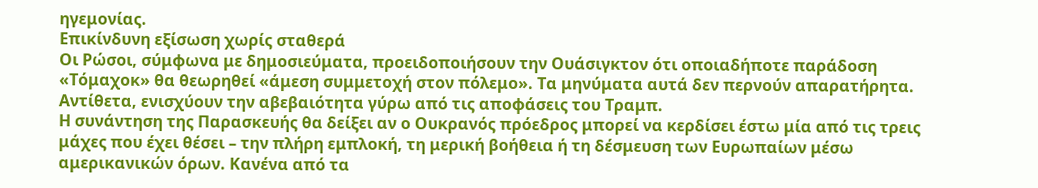ηγεμονίας.
Επικίνδυνη εξίσωση χωρίς σταθερά
Οι Ρώσοι, σύμφωνα με δημοσιεύματα, προειδοποιήσουν την Ουάσιγκτον ότι οποιαδήποτε παράδοση «Τόμαχοκ» θα θεωρηθεί «άμεση συμμετοχή στον πόλεμο». Τα μηνύματα αυτά δεν περνούν απαρατήρητα. Αντίθετα, ενισχύουν την αβεβαιότητα γύρω από τις αποφάσεις του Τραμπ.
Η συνάντηση της Παρασκευής θα δείξει αν ο Ουκρανός πρόεδρος μπορεί να κερδίσει έστω μία από τις τρεις μάχες που έχει θέσει – την πλήρη εμπλοκή, τη μερική βοήθεια ή τη δέσμευση των Ευρωπαίων μέσω αμερικανικών όρων. Κανένα από τα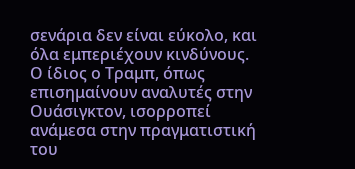σενάρια δεν είναι εύκολο, και όλα εμπεριέχουν κινδύνους.
Ο ίδιος ο Τραμπ, όπως επισημαίνουν αναλυτές στην Ουάσιγκτον, ισορροπεί ανάμεσα στην πραγματιστική του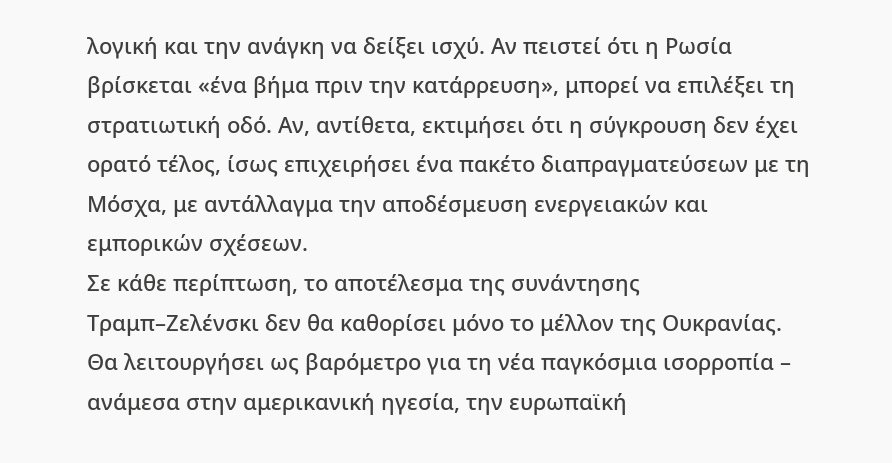λογική και την ανάγκη να δείξει ισχύ. Αν πειστεί ότι η Ρωσία βρίσκεται «ένα βήμα πριν την κατάρρευση», μπορεί να επιλέξει τη στρατιωτική οδό. Αν, αντίθετα, εκτιμήσει ότι η σύγκρουση δεν έχει ορατό τέλος, ίσως επιχειρήσει ένα πακέτο διαπραγματεύσεων με τη Μόσχα, με αντάλλαγμα την αποδέσμευση ενεργειακών και εμπορικών σχέσεων.
Σε κάθε περίπτωση, το αποτέλεσμα της συνάντησης Τραμπ–Ζελένσκι δεν θα καθορίσει μόνο το μέλλον της Ουκρανίας. Θα λειτουργήσει ως βαρόμετρο για τη νέα παγκόσμια ισορροπία – ανάμεσα στην αμερικανική ηγεσία, την ευρωπαϊκή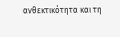ανθεκτικότητα και τη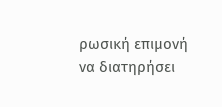ρωσική επιμονή να διατηρήσει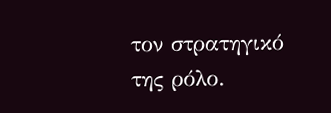τον στρατηγικό της ρόλο.